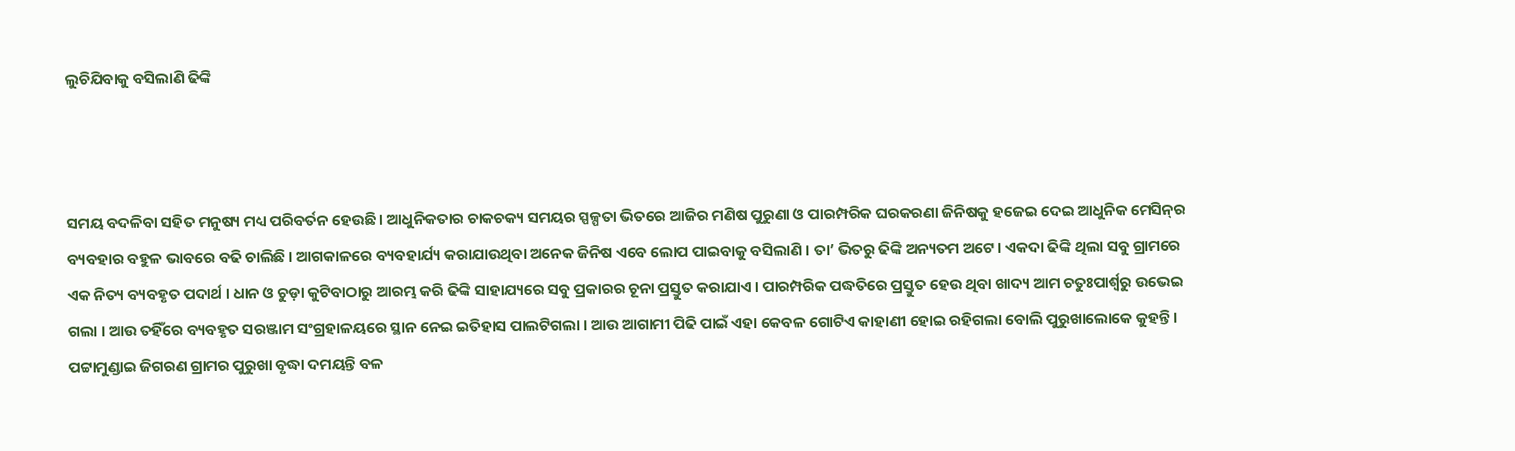ଲୁଚିଯିବାକୁ ବସିଲାଣି ଢିଙ୍କି



ସମୟ ବଦଳିବା ସହିତ ମନୁଷ୍ୟ ମଧ୍ୟ ପରିବର୍ତନ ହେଉଛି । ଆଧୁନିକତାର ଚାକଚକ୍ୟ ସମୟର ସ୍ପଳ୍ପତା ଭିତରେ ଆଜିର ମଣିଷ ପୁରୁଣା ଓ ପାରମ୍ପରିକ ଘରକରଣା ଜିନିଷକୁ ହଜେଇ ଦେଇ ଆଧୁନିକ ମେସିନ୍‌ର ବ୍ୟବହାର ବହୁଳ ଭାବରେ ବଢି ଚାଲିଛି । ଆଗକାଳରେ ବ୍ୟବହାର୍ଯ୍ୟ କରାଯାଉଥିବା ଅନେକ ଜିନିଷ ଏବେ ଲୋପ ପାଇବାକୁ ବସିଲାଣି । ତା’ ଭିତରୁ ଢିଙ୍କି ଅନ୍ୟତମ ଅଟେ । ଏକଦା ଢିଙ୍କି ଥିଲା ସବୁ ଗ୍ରାମରେ ଏକ ନିତ୍ୟ ବ୍ୟବହୃତ ପଦାର୍ଥ । ଧାନ ଓ ଚୁଡ଼ା କୁଟିବାଠାରୁ ଆରମ୍ଭ କରି ଢିଙ୍କି ସାହାଯ୍ୟରେ ସବୁ ପ୍ରକାରର ଚୂନା ପ୍ରସ୍ତୁତ କରାଯାଏ । ପାରମ୍ପରିକ ପଦ୍ଧତିରେ ପ୍ରସ୍ତୁତ ହେଉ ଥିବା ଖାଦ୍ୟ ଆମ ଚତୁଃପାର୍ଶ୍ୱରୁ ଉଭେଇ ଗଲା । ଆଉ ତହିଁରେ ବ୍ୟବହୃତ ସରଞ୍ଜାମ ସଂଗ୍ରହାଳୟରେ ସ୍ଥାନ ନେଇ ଇତିହାସ ପାଲଟିଗଲା । ଆଉ ଆଗାମୀ ପିଢି ପାଇଁ ଏହା କେବଳ ଗୋଟିଏ କାହାଣୀ ହୋଇ ରହିଗଲା ବୋଲି ପୁରୁଖାଲୋକେ କୁହନ୍ତି ।
ପଟ୍ଟାମୁଣ୍ଡାଇ ଜିଗରଣ ଗ୍ରାମର ପୁରୁଖା ବୃଦ୍ଧା ଦମୟନ୍ତି ବଳ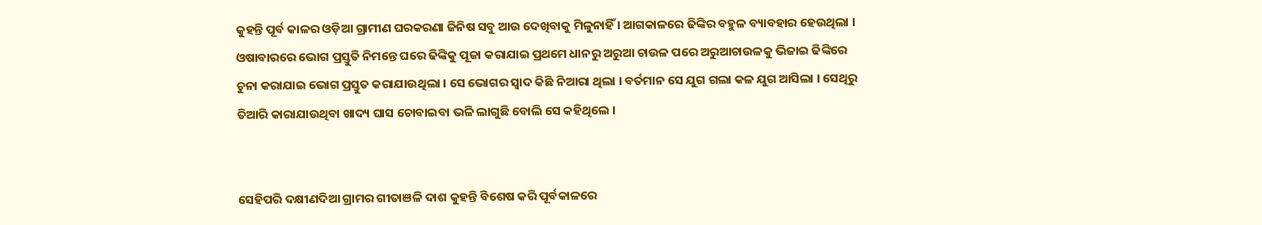କୁହନ୍ତି ପୂର୍ବ କାଳର ଓଡ଼ିଆ ଗ୍ରାମୀଣ ଘରକରଣା ଜିନିଷ ସବୁ ଆଉ ଦେଖିବାକୁ ମିଳୁନାହିଁ । ଆଗକାଳରେ ଢିଙ୍କିର ବହୁଳ ବ୍ୟାବହାର ହେଉଥିଲା । ଓଷାବାରରେ ଭୋଗ ପ୍ରସ୍ତୁତି ନିମନ୍ତେ ଘରେ ଢିଙ୍କିକୁ ପୂଜା କରାଯାଇ ପ୍ରଥମେ ଧାନରୁ ଅରୁଆ ଚାଉଳ ପରେ ଅରୁଆଚାଉଳକୁ ଭିଜାଇ ଢିଙ୍କିରେ ଚୁନା କରାଯାଇ ଭୋଗ ପ୍ରସ୍ତୁତ କରାଯାଉଥିଲା । ସେ ଭୋଗର ସ୍ୱାଦ କିଛି ନିଆରା ଥିଲା । ବର୍ତମାନ ସେ ଯୁଗ ଗଲା କଳ ଯୁଗ ଆସିଲା । ସେଥିରୁ ତିଆରି କାରାଯାଉଥିବା ଖାଦ୍ୟ ଘାସ ଚୋବାଇବା ଭଳି ଲାଗୁଛି ବୋଲି ସେ କହିଥିଲେ ।


ସେହିପରି ଦକ୍ଷୀଣଦିଆ ଗ୍ରାମର ଗୀତାଞଳି ଦାଶ କୁହନ୍ତି ବିଶେଷ କରି ପୂର୍ବକାଳରେ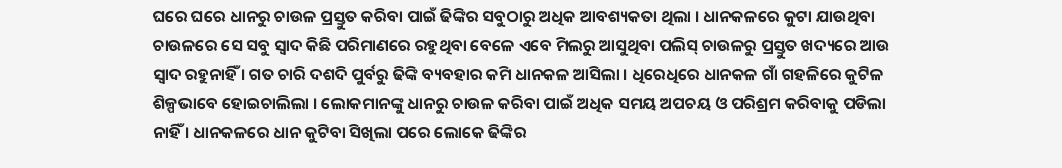ଘରେ ଘରେ ଧାନରୁ ଚାଉଳ ପ୍ରସ୍ତୁତ କରିବା ପାଇଁ ଢିଙ୍କିର ସବୁଠାରୁ ଅଧିକ ଆବଶ୍ୟକତା ଥିଲା । ଧାନକଳରେ କୁଟା ଯାଉଥିବା ଚାଉଳରେ ସେ ସବୁ ସ୍ୱାଦ କିଛି ପରିମାଣରେ ରହୁଥିବା ବେଳେ ଏବେ ମିଲରୁ ଆସୁଥିବା ପଲିସ୍ ଚାଉଳରୁ ପ୍ରସ୍ତୁତ ଖଦ୍ୟରେ ଆଉ ସ୍ୱାଦ ରହୁନାହିଁ । ଗତ ଚାରି ଦଶଦି ପୁର୍ବରୁ ଢିଙ୍କି ବ୍ୟବହାର କମି ଧାନକଳ ଆସିଲା । ଧିରେଧିରେ ଧାନକଳ ଗାଁ ଗହଳିରେ କୁଟିଳ ଶିଳ୍ପଭାବେ ହୋଇଚାଲିଲା । ଲୋକମାନଙ୍କୁ ଧାନରୁ ଚାଉଳ କରିବା ପାଇଁ ଅଧିକ ସମୟ ଅପଚୟ ଓ ପରିଶ୍ରମ କରିବାକୁ ପଡିଲା ନାହିଁ । ଧାନକଳରେ ଧାନ କୁଟିବା ସିଖିଲା ପରେ ଲୋକେ ଢିଙ୍କିର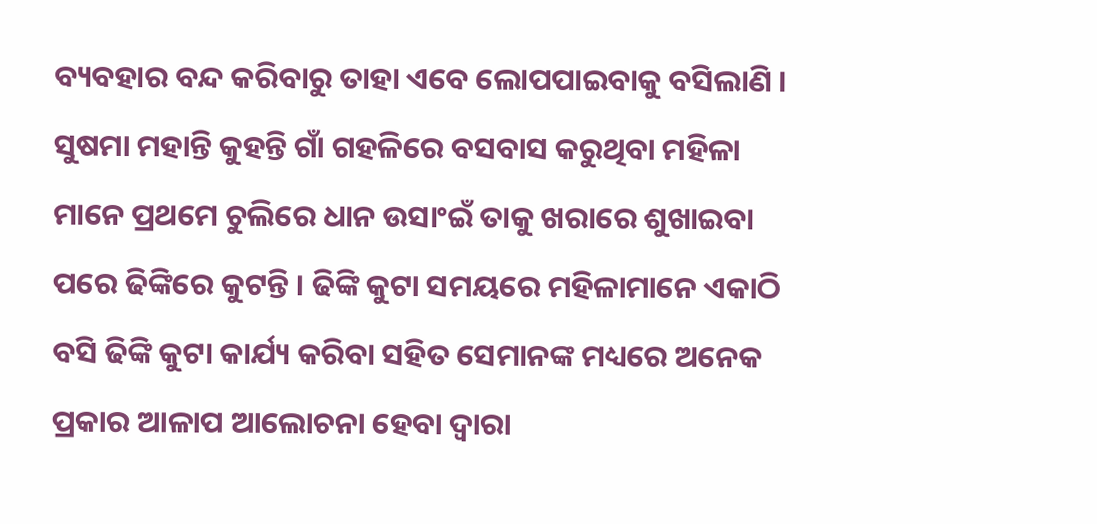ବ୍ୟବହାର ବନ୍ଦ କରିବାରୁ ତାହା ଏବେ ଲୋପପାଇବାକୁ ବସିଲାଣି ।
ସୁଷମା ମହାନ୍ତି କୁହନ୍ତି ଗାଁ ଗହଳିରେ ବସବାସ କରୁଥିବା ମହିଳା ମାନେ ପ୍ରଥମେ ଚୁଲିରେ ଧାନ ଉସାଂଇଁ ତାକୁ ଖରାରେ ଶୁଖାଇବା ପରେ ଢିଙ୍କିରେ କୁଟନ୍ତି । ଢିଙ୍କି କୁଟା ସମୟରେ ମହିଳାମାନେ ଏକାଠି ବସି ଢିଙ୍କି କୁଟା କାର୍ଯ୍ୟ କରିବା ସହିତ ସେମାନଙ୍କ ମଧ୍ୟରେ ଅନେକ ପ୍ରକାର ଆଳାପ ଆଲୋଚନା ହେବା ଦ୍ୱାରା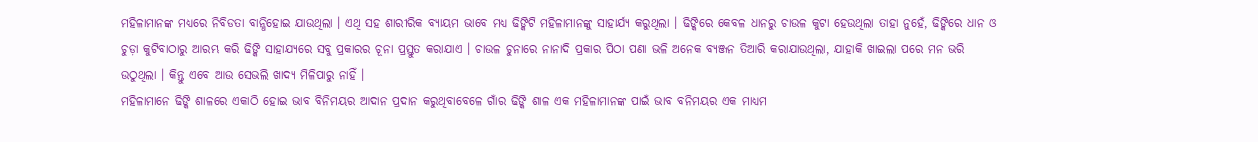ମହିଳାମାନଙ୍କ ମଧ୍ୟରେ ନିବିଡତା ବାନ୍ଧିହୋଇ ଯାଉଥିଲା । ଏଥି ସହ ଶାରୀରିକ ବ୍ୟାୟମ ଭାବେ ମଧ୍ୟ ଢିଙ୍କିଟି ମହିଳାମାନଙ୍କୁ ସାହାର୍ଯ୍ୟ କରୁଥିଲା । ଢିଙ୍କିରେ କେବଳ ଧାନରୁ ଚାଉଳ କୁଟା ହେଉଥିଲା ତାହା ନୁହେଁ, ଢିଙ୍କିରେ ଧାନ ଓ ଚୁଡ଼ା କୁଟିବାଠାରୁ ଆରମ୍ଭ କରି ଢିଙ୍କି ସାହାଯ୍ୟରେ ସବୁ ପ୍ରକାରର ଚୂନା ପ୍ରସ୍ତୁତ କରାଯାଏ । ଚାଉଳ ଚୁନାରେ ନାନାଦି ପ୍ରକାର ପିଠା ପଣା ଭଳି ଅନେକ ବ୍ୟଞ୍ଜନ ତିଆରି କରାଯାଉଥିଲା, ଯାହାକି ଖାଇଲା ପରେ ମନ ଭରି ଉଠୁଥିଲା । କିନ୍ତୁ ଏବେ ଆଉ ସେଭଲି ଖାଦ୍ୟ ମିଳିପାରୁ ନାହିଁ ।
ମହିଳାମାନେ ଢିଙ୍କି ଶାଳରେ ଏକାଠି ହୋଇ ଭାବ ବିନିମୟର ଆଦାନ ପ୍ରଦାନ କରୁଥିବାବେଳେ ଗାଁର ଢିଙ୍କି ଶାଳ ଏକ ମହିଳାମାନଙ୍କ ପାଇଁ ଭାବ ବନିମୟର ଏକ ମାଧ୍ୟମ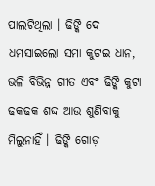ପାଲଟିଥିଲା । ଢିଙ୍କି ଦେ ଧମସାଇଲୋ ସମା କୁଟଇ ଧାନ, ଭଳି ବିଭିନ୍ନ ଗୀତ ଏବଂ ଢିଙ୍କି କୁଟା ଢକଢକ ଶଦ୍ଦ ଆଉ ଶୁଣିବାକୁ ମିଲୁନାହିଁ । ଢିଙ୍କି ଗୋଡ଼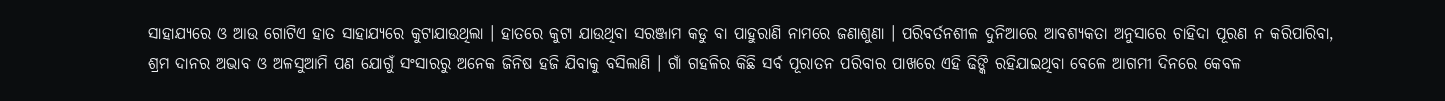ସାହାଯ୍ୟରେ ଓ ଆଉ ଗୋଟିଏ ହାତ ସାହାଯ୍ୟରେ କୁଟାଯାଉଥିଲା । ହାତରେ କୁଟା ଯାଉଥିବା ସରଞ୍ଜାମ କଡୁ ବା ପାହୁରାଣି ନାମରେ ଜଣାଶୁଣା । ପରିବର୍ତନଶୀଳ ଦୁନିଆରେ ଆବଶ୍ୟକତା ଅନୁସାରେ ଚାହିଦା ପୂରଣ ନ କରିପାରିବା, ଶ୍ରମ ଦାନର ଅଭାବ ଓ ଅଳସୁଆମି ପଣ ଯୋଗୁଁ ସଂସାରରୁ ଅନେକ ଜିନିଷ ହଜି ଯିବାକୁ ବସିଲାଣି । ଗାଁ ଗହଳିର କିଛି ସର୍ବ ପୂରାତନ ପରିବାର ପାଖରେ ଏହି ଢିଙ୍କି ରହିଯାଇଥିବା ବେଳେ ଆଗମୀ ଦିନରେ କେବଳ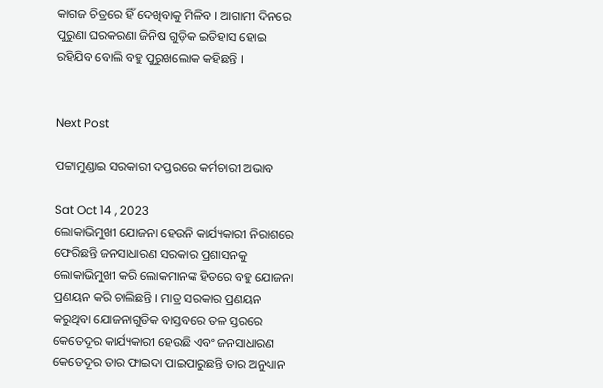କାଗଜ ଚିତ୍ରରେ ହିଁ ଦେଖିବାକୁ ମିଳିବ । ଆଗାମୀ ଦିନରେ ପୁରୁଣା ଘରକରଣା ଜିନିଷ ଗୁଡ଼ିକ ଇତିହାସ ହୋଇ ରହିଯିବ ବୋଲି ବହୁ ପୁରୁଖଲୋକ କହିଛନ୍ତି ।


Next Post

ପଟ୍ଟାମୁଣ୍ଡାଇ ସରକାରୀ ଦପ୍ତରରେ କର୍ମଚାରୀ ଅଭାବ

Sat Oct 14 , 2023
ଲୋକାଭିମୁଖୀ ଯୋଜନା ହେଉନି କାର୍ଯ୍ୟକାରୀ ନିରାଶରେ ଫେରିଛନ୍ତି ଜନସାଧାରଣ ସରକାର ପ୍ରଶାସନକୁ ଲୋକାଭିମୁଖୀ କରି ଲୋକମାନଙ୍କ ହିତରେ ବହୁ ଯୋଜନା ପ୍ରଣୟନ କରି ଚାଲିଛନ୍ତି । ମାତ୍ର ସରକାର ପ୍ରଣୟନ କରୁଥିବା ଯୋଜନାଗୁଡିକ ବାସ୍ତବରେ ତଳ ସ୍ତରରେ କେତେଦୂର କାର୍ଯ୍ୟକାରୀ ହେଉଛି ଏବଂ ଜନସାଧାରଣ କେତେଦୂର ତାର ଫାଇଦା ପାଇପାରୁଛନ୍ତି ତାର ଅନୁଧ୍ୟାନ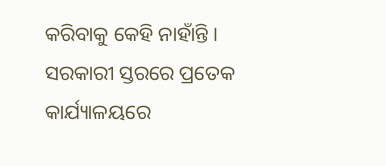କରିବାକୁ କେହି ନାହାଁନ୍ତି । ସରକାରୀ ସ୍ତରରେ ପ୍ରତେକ କାର୍ଯ୍ୟାଳୟରେ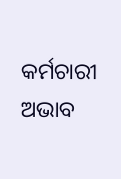କର୍ମଚାରୀ ଅଭାବ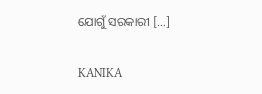ଯୋଗୁଁ ସରକାରୀ […]

KANIKA